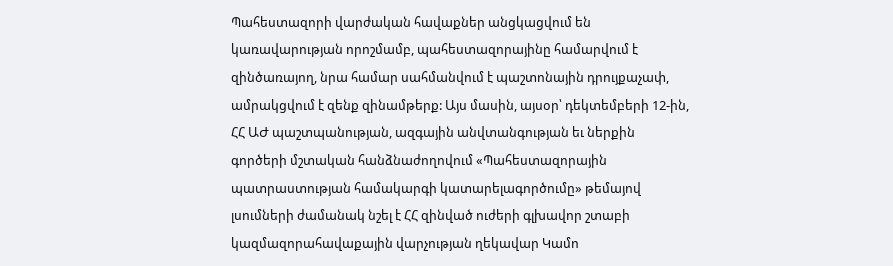Պահեստազորի վարժական հավաքներ անցկացվում են կառավարության որոշմամբ, պահեստազորայինը համարվում է զինծառայող, նրա համար սահմանվում է պաշտոնային դրույքաչափ, ամրակցվում է զենք զինամթերք: Այս մասին, այսօր՝ դեկտեմբերի 12-ին, ՀՀ ԱԺ պաշտպանության, ազգային անվտանգության եւ ներքին գործերի մշտական հանձնաժողովում «Պահեստազորային պատրաստության համակարգի կատարելագործումը» թեմայով լսումների ժամանակ նշել է ՀՀ զինված ուժերի գլխավոր շտաբի կազմազորահավաքային վարչության ղեկավար Կամո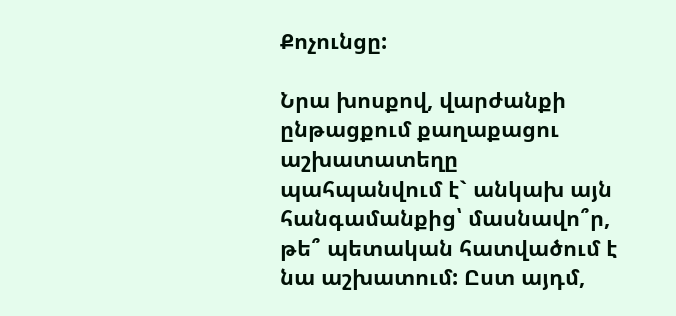Քոչունցը:

Նրա խոսքով, վարժանքի ընթացքում քաղաքացու աշխատատեղը պահպանվում է` անկախ այն հանգամանքից՝ մասնավո՞ր, թե՞ պետական հատվածում է նա աշխատում: Ըստ այդմ,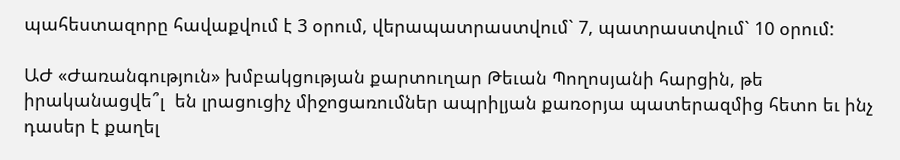պահեստազորը հավաքվում է 3 օրում, վերապատրաստվում` 7, պատրաստվում` 10 օրում:

ԱԺ «Ժառանգություն» խմբակցության քարտուղար Թեւան Պողոսյանի հարցին, թե իրականացվե՞լ  են լրացուցիչ միջոցառումներ ապրիլյան քառօրյա պատերազմից հետո եւ ինչ դասեր է քաղել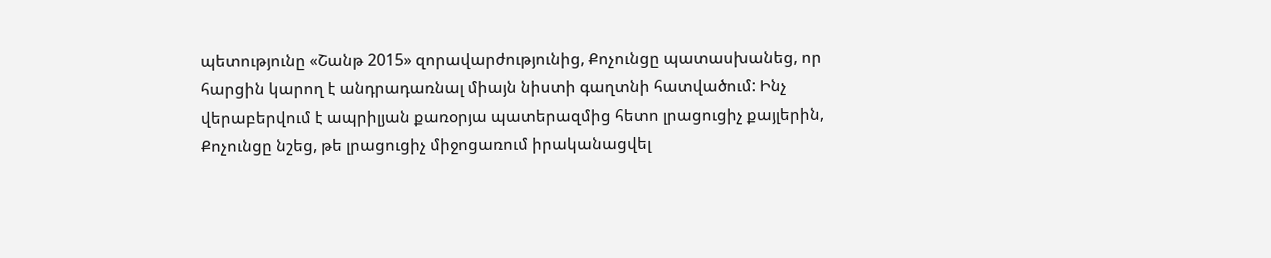պետությունը «Շանթ 2015» զորավարժությունից, Քոչունցը պատասխանեց, որ հարցին կարող է անդրադառնալ միայն նիստի գաղտնի հատվածում: Ինչ վերաբերվում է ապրիլյան քառօրյա պատերազմից հետո լրացուցիչ քայլերին, Քոչունցը նշեց, թե լրացուցիչ միջոցառում իրականացվել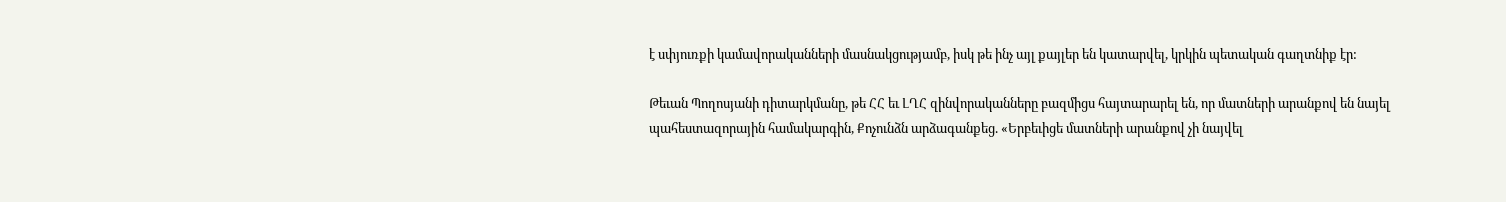է սփյուռքի կամավորականների մասնակցությամբ, իսկ թե ինչ այլ քայլեր են կատարվել, կրկին պետական գաղտնիք էր:

Թեւան Պողոսյանի դիտարկմանը, թե ՀՀ եւ ԼՂՀ զինվորականները բազմիցս հայտարարել են, որ մատների արանքով են նայել պահեստազորային համակարգին, Քոչունձն արձագանքեց. «Երբեւիցե մատների արանքով չի նայվել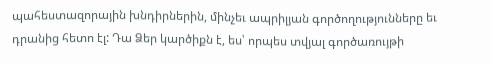պահեստազորային խնդիրներին, մինչեւ ապրիլյան գործողությունները եւ դրանից հետո էլ: Դա Ձեր կարծիքն է, ես՝ որպես տվյալ գործառույթի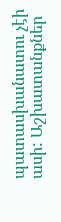պատասխանատու չէի ասի: Աշխատանքներ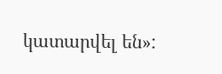կատարվել են»: